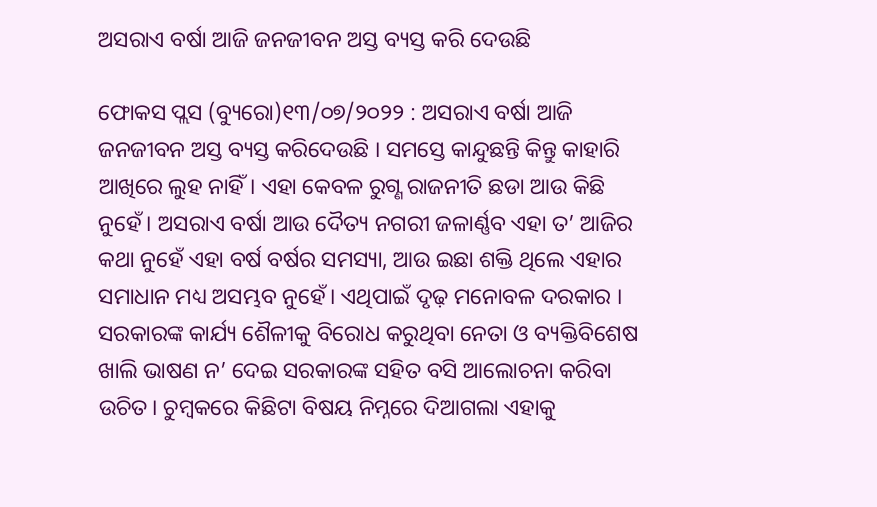ଅସରାଏ ବର୍ଷା ଆଜି ଜନଜୀବନ ଅସ୍ତ ବ୍ୟସ୍ତ କରି ଦେଉଛି

ଫୋକସ ପ୍ଲସ (ବ୍ୟୁରୋ)୧୩/୦୭/୨୦୨୨ : ଅସରାଏ ବର୍ଷା ଆଜି ଜନଜୀବନ ଅସ୍ତ ବ୍ୟସ୍ତ କରିଦେଉଛି । ସମସ୍ତେ କାନ୍ଦୁଛନ୍ତି କିନ୍ତୁ କାହାରି ଆଖିରେ ଲୁହ ନାହିଁ। ଏହା କେବଳ ରୁଗ୍ଣ ରାଜନୀତି ଛଡା ଆଉ କିଛି ନୁହେଁ। ଅସରାଏ ବର୍ଷା ଆଉ ଦୈତ୍ୟ ନଗରୀ ଜଳାର୍ଣ୍ଣବ ଏହା ତ’ ଆଜିର କଥା ନୁହେଁ ଏହା ବର୍ଷ ବର୍ଷର ସମସ୍ୟା, ଆଉ ଇଛା ଶକ୍ତି ଥିଲେ ଏହାର ସମାଧାନ ମଧ୍ୟ ଅସମ୍ଭବ ନୁହେଁ। ଏଥିପାଇଁ ଦୃଢ଼ ମନୋବଳ ଦରକାର । ସରକାରଙ୍କ କାର୍ଯ୍ୟ ଶୈଳୀକୁ ବିରୋଧ କରୁଥିବା ନେତା ଓ ବ୍ୟକ୍ତିବିଶେଷ ଖାଲି ଭାଷଣ ନ’ ଦେଇ ସରକାରଙ୍କ ସହିତ ବସି ଆଲୋଚନା କରିବା ଉଚିତ। ଚୁମ୍ବକରେ କିଛିଟା ବିଷୟ ନିମ୍ନରେ ଦିଆଗଲା ଏହାକୁ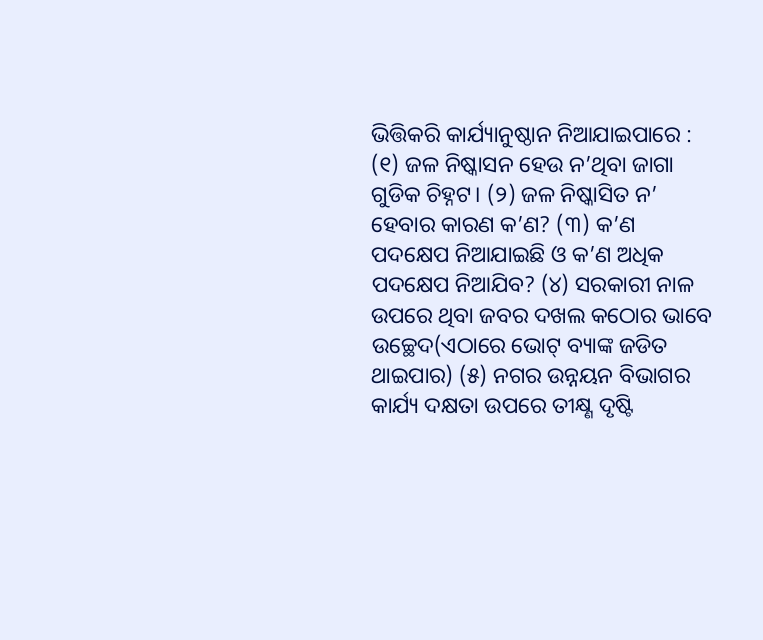ଭିତ୍ତିକରି କାର୍ଯ୍ୟାନୁଷ୍ଠାନ ନିଆଯାଇପାରେ :
(୧) ଜଳ ନିଷ୍କାସନ ହେଉ ନ’ଥିବା ଜାଗା ଗୁଡିକ ଚିହ୍ନଟ। (୨) ଜଳ ନିଷ୍କାସିତ ନ’ ହେବାର କାରଣ କ’ଣ? (୩) କ’ଣ ପଦକ୍ଷେପ ନିଆଯାଇଛି ଓ କ’ଣ ଅଧିକ ପଦକ୍ଷେପ ନିଆଯିବ? (୪) ସରକାରୀ ନାଳ ଉପରେ ଥିବା ଜବର ଦଖଲ କଠୋର ଭାବେ ଉଚ୍ଛେଦ(ଏଠାରେ ଭୋଟ୍ ବ୍ୟାଙ୍କ ଜଡିତ ଥାଇପାର) (୫) ନଗର ଉନ୍ନୟନ ବିଭାଗର କାର୍ଯ୍ୟ ଦକ୍ଷତା ଉପରେ ତୀକ୍ଷ୍ଣ ଦୃଷ୍ଟି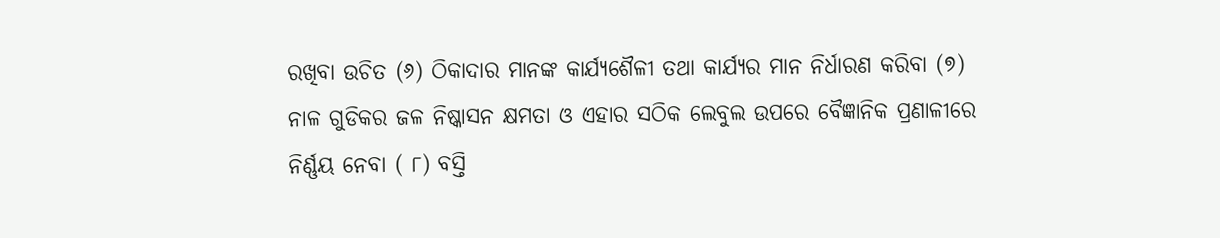ରଖିବା ଉଚିତ (୬) ଠିକାଦାର ମାନଙ୍କ କାର୍ଯ୍ୟଶୈଳୀ ତଥା କାର୍ଯ୍ୟର ମାନ ନିର୍ଧାରଣ କରିବା (୭) ନାଳ ଗୁଡିକର ଜଳ ନିଷ୍କାସନ କ୍ଷମତା ଓ ଏହାର ସଠିକ ଲେବୁଲ ଉପରେ ବୈଜ୍ଞାନିକ ପ୍ରଣାଳୀରେ ନିର୍ଣ୍ଣୟ ନେବା ( ୮) ବସ୍ତି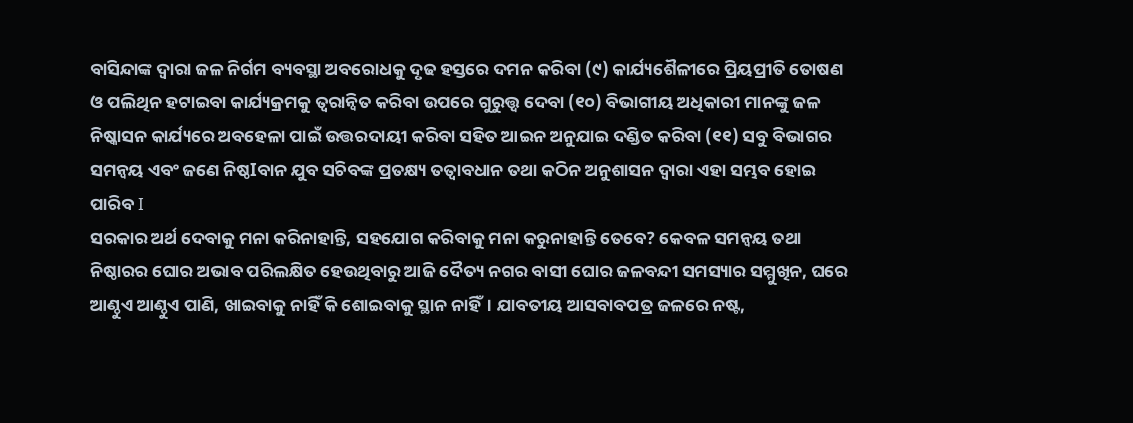ବାସିନ୍ଦାଙ୍କ ଦ୍ୱାରା ଜଳ ନିର୍ଗମ ବ୍ୟବସ୍ଥା ଅବରୋଧକୁ ଦୃଢ ହସ୍ତରେ ଦମନ କରିବା (୯) କାର୍ଯ୍ୟଶୈଳୀରେ ପ୍ରିୟପ୍ରୀତି ତୋଷଣ ଓ ପଲିଥିନ ହଟାଇବା କାର୍ଯ୍ୟକ୍ରମକୁ ତ୍ୱରାନ୍ୱିତ କରିବା ଉପରେ ଗୁରୁତ୍ତ୍ୱ ଦେବା (୧୦) ବିଭାଗୀୟ ଅଧିକାରୀ ମାନଙ୍କୁ ଜଳ ନିଷ୍କାସନ କାର୍ଯ୍ୟରେ ଅବହେଳା ପାଇଁ ଉତ୍ତରଦାୟୀ କରିବା ସହିତ ଆଇନ ଅନୁଯାଇ ଦଣ୍ଡିତ କରିବା (୧୧) ସବୁ ବିଭାଗର ସମନ୍ୱୟ ଏବଂ ଜଣେ ନିଷ୍ଠIବାନ ଯୁବ ସଚିବଙ୍କ ପ୍ରତକ୍ଷ୍ୟ ତତ୍ୱାବଧାନ ତଥା କଠିନ ଅନୁଶାସନ ଦ୍ୱାରା ଏହା ସମ୍ଭବ ହୋଇ ପାରିବ I
ସରକାର ଅର୍ଥ ଦେବାକୁ ମନା କରିନାହାନ୍ତି, ସହଯୋଗ କରିବାକୁ ମନା କରୁନାହାନ୍ତି ତେବେ? କେବଳ ସମନ୍ୱୟ ତଥା ନିଷ୍ଠାରର ଘୋର ଅଭାବ ପରିଲକ୍ଷିତ ହେଉଥିବାରୁ ଆଜି ଦୈତ୍ୟ ନଗର ବାସୀ ଘୋର ଜଳବନ୍ଦୀ ସମସ୍ୟାର ସମ୍ମୁଖିନ, ଘରେ ଆଣ୍ଠୁଏ ଆଣ୍ଠୁଏ ପାଣି, ଖାଇବାକୁ ନାହିଁ କି ଶୋଇବାକୁ ସ୍ଥାନ ନାହିଁ। ଯାବତୀୟ ଆସବାବପତ୍ର ଜଳରେ ନଷ୍ଟ,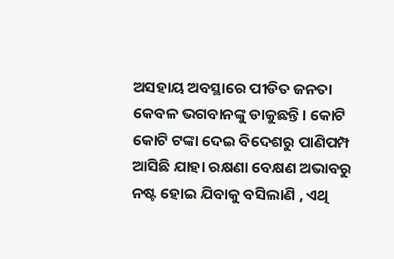ଅସହାୟ ଅବସ୍ଥାରେ ପୀଡିତ ଜନତା କେବଳ ଭଗବାନଙ୍କୁ ଡାକୁଛନ୍ତି। କୋଟି କୋଟି ଟଙ୍କା ଦେଇ ବିଦେଶରୁ ପାଣିପମ୍ପ ଆସିଛି ଯାହା ରକ୍ଷଣା ବେକ୍ଷଣ ଅଭାବରୁ ନଷ୍ଟ ହୋଇ ଯିବାକୁ ବସିଲାଣି , ଏଥି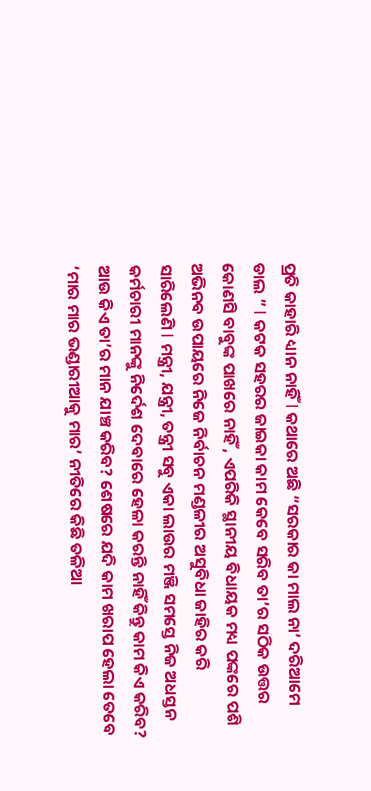ପ୍ରତି କାହାରି ଧ୍ୟାନ ନାହିଁ I କଥାରେ ଅଛି “ସରକାର କା ମାଲ ନା’ ଦରିଆମେ ଡାଲ ” I କଟକ ସହରର ଜାଇକା କାମ କେବେ ସରିବ ତା’ର ସଠିକ ଉତ୍ତର କୋଣସି ବାବୁଙ୍କ ପାଖରେ ନାହିଁ , ଏପରିକି ସ୍ଥାନୀୟ ବିଧାୟକ ମଧ୍ୟ ପଙ୍କରେ ପଶି ଅଭିନବ ଉପାୟରେ ନିଜେ ନିର୍ବାଚନ ମଣ୍ଡଳୀର ଅସୁବିଧା ଜାହିର କରି ସାରିଲେଣି I ମନ୍ତ୍ରୀ, ଯନ୍ତ୍ରୀ, ତନ୍ତ୍ରୀ ସବୁ ଏକା ଲାଉର ମଞ୍ଜି ସମସ୍ତେ ନିଜ ଅଧସ୍ତନ କର୍ମଚାରୀ ମାନଙ୍କୁ ନିର୍ଦେଶ ଦେବାରେ ହେଳା କରନ୍ତି ନାହିଁ କିନ୍ତୁ କାମ କିଏ କରିବ? ଆଉ କିଏ ତା’ର ମାନ ଯାଞ୍ଚ କରିବ? ଶେଷରେ ଯଦି କାମ ଖରାପ ହେଲା ତେବେ ‘ମାର ମାର ଭଣ୍ଡାରୀଆକୁ ମାର’ ନୀତିରେ କିଛି ତଳିଆ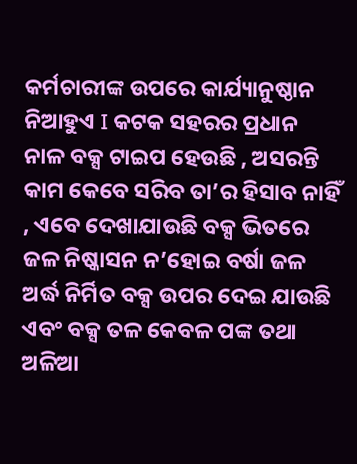କର୍ମଚାରୀଙ୍କ ଉପରେ କାର୍ଯ୍ୟାନୁଷ୍ଠାନ ନିଆହୁଏ I କଟକ ସହରର ପ୍ରଧାନ ନାଳ ବକ୍ସ ଟାଇପ ହେଉଛି , ଅସରନ୍ତି କାମ କେବେ ସରିବ ତା’ର ହିସାବ ନାହିଁ , ଏବେ ଦେଖାଯାଉଛି ବକ୍ସ ଭିତରେ ଜଳ ନିଷ୍କାସନ ନ’ହୋଇ ବର୍ଷା ଜଳ ଅର୍ଦ୍ଧ ନିର୍ମିତ ବକ୍ସ ଉପର ଦେଇ ଯାଉଛି ଏବଂ ବକ୍ସ ତଳ କେବଳ ପଙ୍କ ତଥା ଅଳିଆ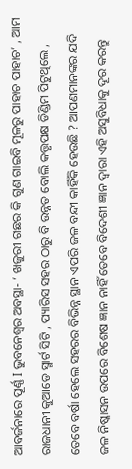ଆବର୍ଜନାରେ ପୂର୍ଣ୍ଣ I ଭୁବନେଶ୍ୱର ଅବସ୍ଥା- ‘ ଖଜୁରୀ ଗଛର କି ଗୁଣ ଗାଇବି ମୂଳରୁ ପାହାଚ ପାହାଚ’ , ଆମ ରାଜଧାନୀ କୁଆଡେ ସ୍ମାର୍ଟ ସିଟି , ପ୍ୟାରିସ ସହର ଠାରୁ ବି ଉନ୍ନତ ବୋଲି କତ୍ତୃପକ୍ଷ ଡିଣ୍ଡିମ ପିଟୁଥିଲେ , ତେବେ ବର୍ଷା ହେଲେ ସହରର ବିଭିନ୍ନ ସ୍ଥାନ ଏପରି ଜଳ ବନ୍ଦୀ କାହିଁକି ହେଉଛି ? ଆପଣମାନଙ୍କର ଯଦି ଜଳ ନିଷ୍କାସନ ଉପରେ ବିଶେଷ ଜ୍ଞାନ ନାହିଁ ତେବେ ବିଦେଶୀ ଜ୍ଞାନ ଦ୍ୱାରା ଏହି ଅସୁବିଧାକୁ ଦୂର କରନ୍ତୁ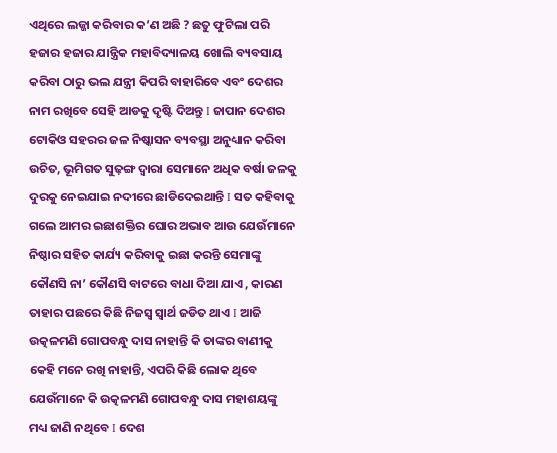ଏଥିରେ ଲଜ୍ଜା କରିବାର କ’ଣ ଅଛି ? ଛତୁ ଫୁଟିଲା ପରି ହଜାର ହଜାର ଯାନ୍ତ୍ରିକ ମହାବିଦ୍ୟାଳୟ ଖୋଲି ବ୍ୟବସାୟ କରିବା ଠାରୁ ଭଲ ଯନ୍ତ୍ରୀ କିପରି ବାହାରିବେ ଏବଂ ଦେଶର ନାମ ରଖିବେ ସେହି ଆଡକୁ ଦୃଷ୍ଟି ଦିଅନ୍ତୁ I ଜାପାନ ଦେଶର ଟୋକିଓ ସହରର ଜଳ ନିଷ୍କାସନ ବ୍ୟବସ୍ଥା ଅନୁଧ୍ୟାନ କରିବା ଉଚିତ, ଭୂମିଗତ ସୁଢ଼ଙ୍ଗ ଦ୍ୱାରା ସେମାନେ ଅଧିକ ବର୍ଷା ଜଳକୁ ଦୁରକୁ ନେଇଯାଇ ନଦୀରେ ଛାଡିଦେଇଥାନ୍ତି I ସତ କହିବାକୁ ଗଲେ ଆମର ଇଛାଶକ୍ତିର ଘୋର ଅଭାବ ଆଉ ଯେଉଁମାନେ ନିଷ୍ଠାର ସହିତ କାର୍ଯ୍ୟ କରିବାକୁ ଇଛା କରନ୍ତି ସେମାଙ୍କୁ କୌଣସି ନା’ କୌଣସି ବାଟରେ ବାଧା ଦିଆ ଯାଏ , କାରଣ ତାହାର ପଛରେ କିଛି ନିଜସ୍ୱ ସ୍ୱାର୍ଥ ଜଡିତ ଥାଏ I ଆଜି ଉତ୍କଳମଣି ଗୋପବନ୍ଧୁ ଦାସ ନାହାନ୍ତି କି ତାଙ୍କର ବାଣୀକୁ କେହି ମନେ ରଖି ନାହାନ୍ତି, ଏପରି କିଛି ଲୋକ ଥିବେ ଯେଉଁମାନେ କି ଉତ୍କଳମଣି ଗୋପବନ୍ଧୁ ଦାସ ମହାଶୟଙ୍କୁ ମଧ୍ୟ ଜାଣି ନଥିବେ I ଦେଶ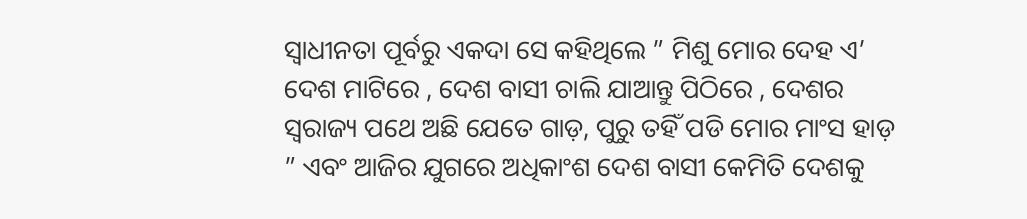ସ୍ୱାଧୀନତା ପୂର୍ବରୁ ଏକଦା ସେ କହିଥିଲେ ” ମିଶୁ ମୋର ଦେହ ଏ’ ଦେଶ ମାଟିରେ , ଦେଶ ବାସୀ ଚାଲି ଯାଆନ୍ତୁ ପିଠିରେ , ଦେଶର ସ୍ଵରାଜ୍ୟ ପଥେ ଅଛି ଯେତେ ଗାଡ଼, ପୁରୁ ତହିଁ ପଡି ମୋର ମାଂସ ହାଡ଼ ” ଏବଂ ଆଜିର ଯୁଗରେ ଅଧିକାଂଶ ଦେଶ ବାସୀ କେମିତି ଦେଶକୁ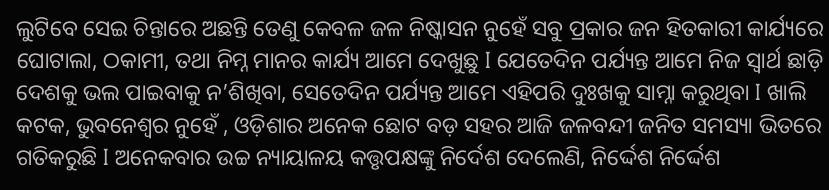ଲୁଟିବେ ସେଇ ଚିନ୍ତାରେ ଅଛନ୍ତି ତେଣୁ କେବଳ ଜଳ ନିଷ୍କାସନ ନୁହେଁ ସବୁ ପ୍ରକାର ଜନ ହିତକାରୀ କାର୍ଯ୍ୟରେ ଘୋଟାଲା, ଠକାମୀ, ତଥା ନିମ୍ନ ମାନର କାର୍ଯ୍ୟ ଆମେ ଦେଖୁଛୁ I ଯେତେଦିନ ପର୍ଯ୍ୟନ୍ତ ଆମେ ନିଜ ସ୍ୱାର୍ଥ ଛାଡ଼ି ଦେଶକୁ ଭଲ ପାଇବାକୁ ନ’ଶିଖିବା, ସେତେଦିନ ପର୍ଯ୍ୟନ୍ତ ଆମେ ଏହିପରି ଦୁଃଖକୁ ସାମ୍ନା କରୁଥିବା I ଖାଲି କଟକ, ଭୁବନେଶ୍ୱର ନୁହେଁ , ଓଡ଼ିଶାର ଅନେକ ଛୋଟ ବଡ଼ ସହର ଆଜି ଜଳବନ୍ଦୀ ଜନିତ ସମସ୍ୟା ଭିତରେ ଗତିକରୁଛି I ଅନେକବାର ଉଚ୍ଚ ନ୍ୟାୟାଳୟ କତ୍ତୃପକ୍ଷଙ୍କୁ ନିର୍ଦେଶ ଦେଲେଣି, ନିର୍ଦ୍ଦେଶ ନିର୍ଦ୍ଦେଶ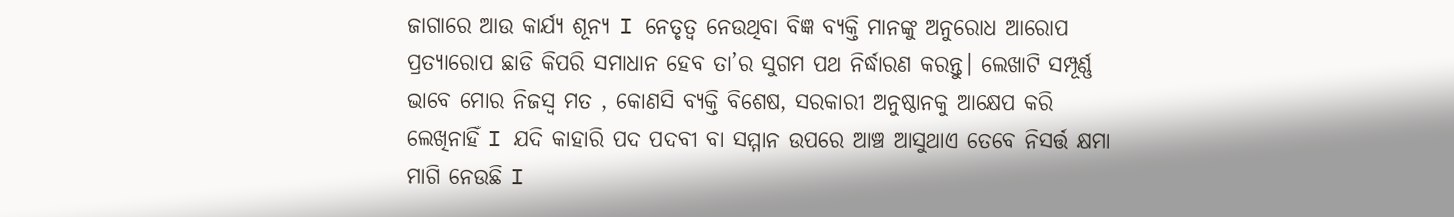ଜାଗାରେ ଆଉ କାର୍ଯ୍ୟ ଶୂନ୍ୟ I ନେତୃତ୍ୱ ନେଉଥିବା ବିଜ୍ଞ ବ୍ୟକ୍ତି ମାନଙ୍କୁ ଅନୁରୋଧ ଆରୋପ ପ୍ରତ୍ୟାରୋପ ଛାଡି କିପରି ସମାଧାନ ହେବ ତା’ର ସୁଗମ ପଥ ନିର୍ଦ୍ଧାରଣ କରନ୍ତୁ। ଲେଖାଟି ସମ୍ପୂର୍ଣ୍ଣ ଭାବେ ମୋର ନିଜସ୍ୱ ମତ , କୋଣସି ବ୍ୟକ୍ତି ବିଶେଷ, ସରକାରୀ ଅନୁଷ୍ଠାନକୁ ଆକ୍ଷେପ କରି ଲେଖିନାହିଁ I ଯଦି କାହାରି ପଦ ପଦବୀ ବା ସମ୍ମାନ ଉପରେ ଆଞ୍ଚ ଆସୁଥାଏ ତେବେ ନିସର୍ତ୍ତ କ୍ଷମା ମାଗି ନେଉଛି I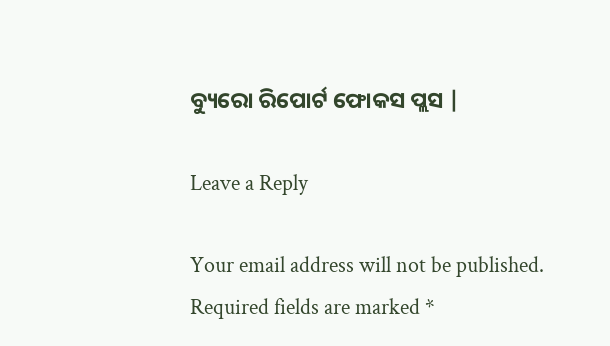ବ୍ୟୁରୋ ରିପୋର୍ଟ ଫୋକସ ପ୍ଲସ |

Leave a Reply

Your email address will not be published. Required fields are marked *